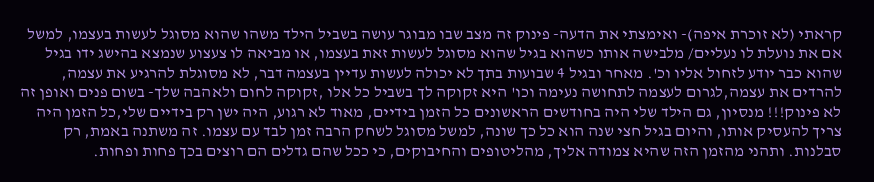קראתי (לא זוכרת איפה)- ואימצתי את הדעה- פינוק זה מצב שבו מבוגר עושה בשביל הילד משהו שהוא מסוגל לעשות בעצמו, למשל אם את נועלת לו נעליים/ מלבישה אותו כשהוא בגיל שהוא מסוגל לעשות זאת בעצמו, או מביאה לו צעצוע שנמצא בהישג ידו בגיל שהוא כבר יודע לזחול אליו וכ'. מאחר ובגיל 4 שבועות בתך לא יכולה לעשות עדיין בעצמה דבר, לא מסוגלת להרגיע את עצמה, להרדים את עצמה,לגרום לעצמה לתחושה נעימה וכו' היא זקוקה לך בשביל כל אלו ,זקוקה לחום ולאהבה שלך- בשום פנים ואופן זה לא פינוק!!! מנסיון, גם הילד שלי היה בחודשים הראשונים כל הזמן בידיים, מאוד לא רגוע, היה ישן רק בידיים שלי,כל הזמן היה צריך להעסיק אותו, והיום בגיל חצי שנה הוא כל כך שונה, למשל מסוגל לשחק הרבה זמן לבד עם עצמו. זה משתנה באמת, רק סבלנות. ותהני מהזמן הזה שהיא צמודה אליך, מהליטופים והחיבוקים, כי ככל שהם גדלים הם רוצים בכך פחות ופחות.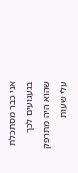אני כבר מסתכלת בגעגועים לכך שהוא היה מתרפק עלי שעות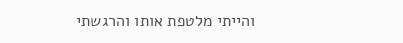והייתי מלטפת אותו והרגשתי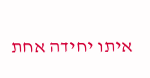איתו יחידה אחת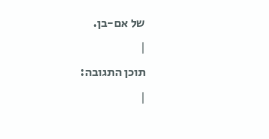של אם-בן.
|
תוכן התגובה:
|